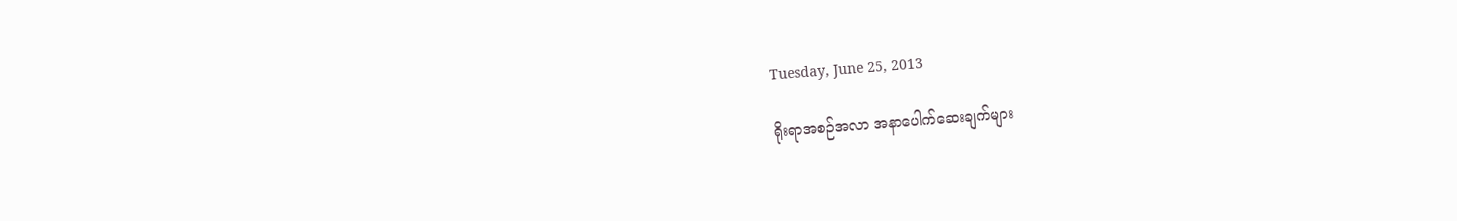Tuesday, June 25, 2013

ရိုးရာအစဉ်အလာ အနာပေါက်ဆေးချက်များ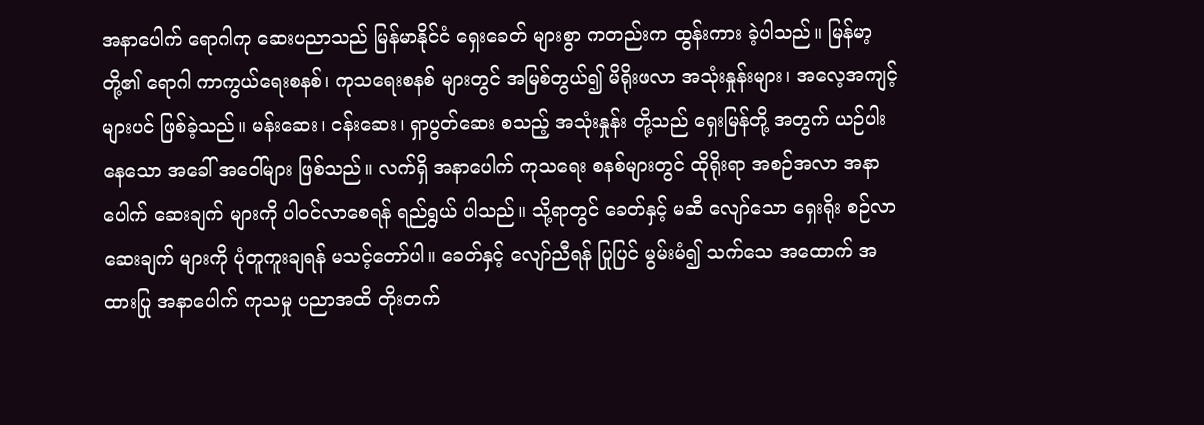အနာပေါက် ရောဂါကု ဆေးပညာသည် မြန်မာနိုင်ငံ ရှေးခေတ် များစွာ ကတည်းက ထွန်းကား ခဲ့ပါသည်။ မြန်မာ့ တို့၏ ရောဂါ ကာကွယ်ရေးစနစ်၊ ကုသရေးစနစ် များတွင် အမြစ်တွယ်၍ မိရိုးဖလာ အသုံးနှုန်းများ၊ အလေ့အကျင့် များပင် ဖြစ်ခဲ့သည်။ မန်းဆေး၊ ငန်းဆေး၊ ရှာပွတ်ဆေး စသည့် အသုံးနှုန်း တို့သည် ရှေးမြန်တို့ အတွက် ယဉ်ပါးနေသော အခေါ် အဝေါ်များ ဖြစ်သည်။ လက်ရှိ အနာပေါက် ကုသရေး စနစ်များတွင် ထိုရိုးရာ အစဉ်အလာ အနာပေါက် ဆေးချက် များကို ပါဝင်လာစေရန် ရည်ရွယ် ပါသည်။ သို့ရာတွင် ခေတ်နှင့် မဆီ လျော်သော ရှေးရိုး စဉ်လာ ဆေးချက် များကို ပုံတူကူးချရန် မသင့်တော်ပါ။ ခေတ်နှင့် လျော်ညီရန် ပြုပြင် မွမ်းမံ၍ သက်သေ အထောက် အထားပြု အနာပေါက် ကုသမှု ပညာအထိ တိုးတက်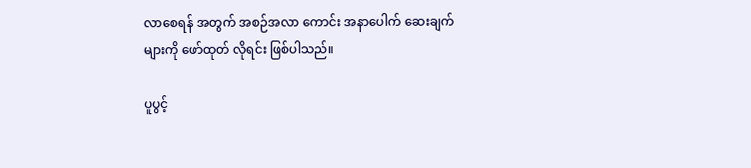လာစေရန် အတွက် အစဉ်အလာ ကောင်း အနာပေါက် ဆေးချက်များကို ဖော်ထုတ် လိုရင်း ဖြစ်ပါသည်။

ပူပွင့်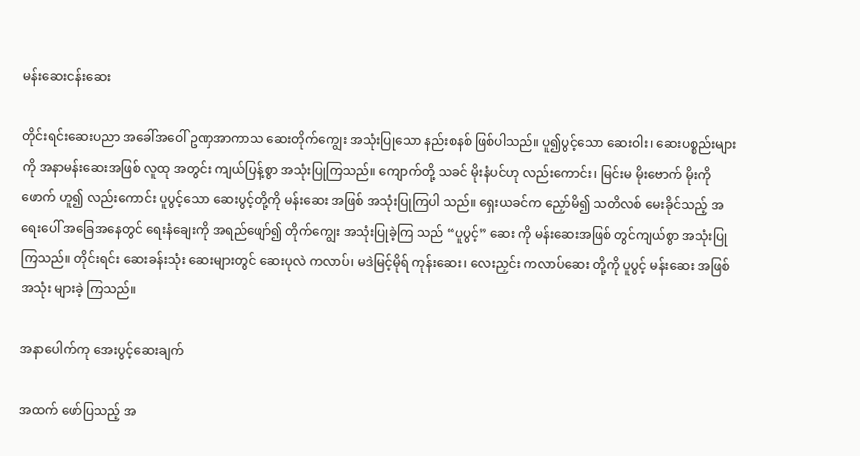မန်းဆေးငန်းဆေး

တိုင်းရင်းဆေးပညာ အခေါ်အဝေါ် ဥဏှအာကာသ ဆေးတိုက်ကျွေး အသုံးပြုသော နည်းစနစ် ဖြစ်ပါသည်။ ပူ၍ပွင့်သော ဆေးဝါး၊ ဆေးပစ္စည်းများကို အနာမန်းဆေးအဖြစ် လူထု အတွင်း ကျယ်ပြန့်စွာ အသုံးပြုကြသည်။ ကျောက်တို့ သခင် မိုးနံပင်ဟု လည်းကောင်း၊ မြင်းမ မိုးဗောက် မိုးကိုဖောက် ဟူ၍ လည်းကောင်း ပူပွင့်သော ဆေးပွင့်တို့ကို မန်းဆေး အဖြစ် အသုံးပြုကြပါ သည်။ ရှေးယခင်က ညှော်မိ၍ သတိလစ် မေးခိုင်သည့် အရေးပေါ် အခြေအနေတွင် ရေးနံချေးကို အရည်ဖျော်၍ တိုက်ကျွေး အသုံးပြုခဲ့ကြ သည် “ပူပွင့်” ဆေး ကို မန်းဆေးအဖြစ် တွင်ကျယ်စွာ အသုံးပြုကြသည်။ တိုင်းရင်း ဆေးခန်းသုံး ဆေးများတွင် ဆေးပုလဲ ကလာပ်၊ မဒဲမြင့်မိုရ် ကုန်းဆေး၊ လေးညှင်း ကလာပ်ဆေး တို့ကို ပူပွင့် မန်းဆေး အဖြစ် အသုံး များခဲ့ ကြသည်။

အနာပေါက်ကု အေးပွင့်ဆေးချက်

အထက် ဖော်ပြသည့် အ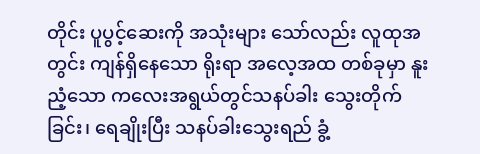တိုင်း ပူပွင့်ဆေးကို အသုံးများ သော်လည်း လူထုအတွင်း ကျန်ရှိနေသော ရိုးရာ အလေ့အထ တစ်ခုမှာ နူးညံ့သော ကလေးအရွယ်တွင်သနပ်ခါး သွေးတိုက်ခြင်း၊ ရေချိုးပြီး သနပ်ခါးသွေးရည် ခွံ့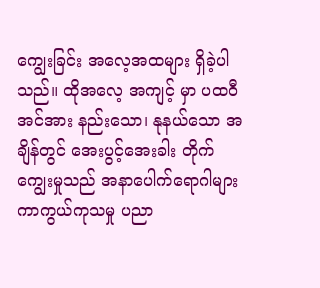ကျွေးခြင်း အလေ့အထများ ရှိခဲ့ပါသည်။ ထိုအလေ့ အကျင့် မှာ ပထဝီ အင်အား နည်းသော၊ နုနယ်သော အချိန်တွင် အေးပွင့်အေးခါး တိုက်ကျွေးမှုသည် အနာပေါက်ရောဂါများ ကာကွယ်ကုသမှု ပညာ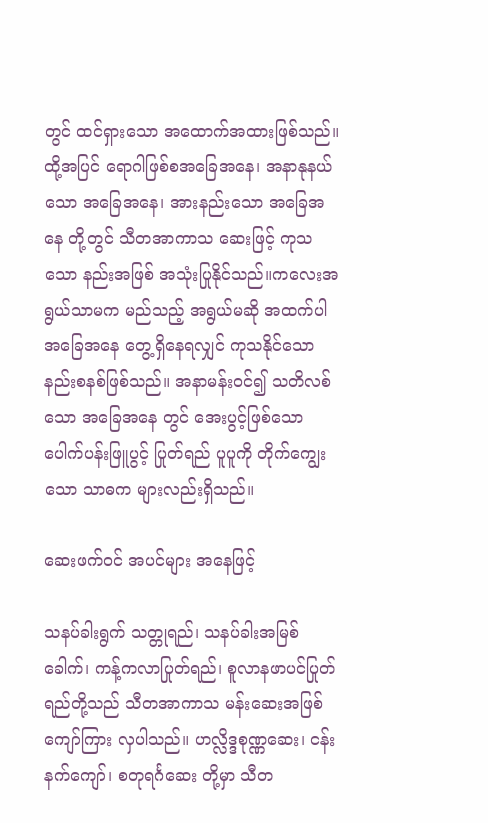တွင် ထင်ရှားသော အထောက်အထားဖြစ်သည်။ ထို့အပြင် ရောဂါဖြစ်စအခြေအနေ၊ အနာနုနယ်သော အခြေအနေ၊ အားနည်းသော အခြေအနေ တို့တွင် သီတအာကာသ ဆေးဖြင့် ကုသသော နည်းအဖြစ် အသုံးပြုနိုင်သည်။ကလေးအရွယ်သာမက မည်သည့် အရွယ်မဆို အထက်ပါ အခြေအနေ တွေ့ရှိနေရလျှင် ကုသနိုင်သော နည်းစနစ်ဖြစ်သည်။ အနာမန်းဝင်၍ သတိလစ်သော အခြေအနေ တွင် အေးပွင့်ဖြစ်သော ပေါက်ပန်းဖြူပွင့် ပြုတ်ရည် ပူပူကို တိုက်ကျွေးသော သာဓက များလည်းရှိသည်။

ဆေးဖက်ဝင် အပင်များ အနေဖြင့်

သနပ်ခါးရွက် သတ္တုရည်၊ သနပ်ခါးအမြစ်ခေါက်၊ ကန့်ကလာပြုတ်ရည်၊ စူလာနဖာပင်ပြုတ်ရည်တို့သည် သီတအာကာသ မန်းဆေးအဖြစ် ကျော်ကြား လှပါသည်။ ဟလ္လိဒ္ဒစုဏ္ဏဆေး၊ ငန်းနက်ကျော်၊ စတုရင်္ဂဆေး တို့မှာ သီတ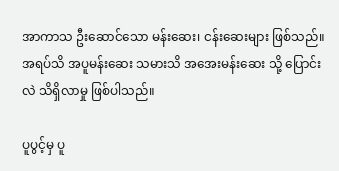အာကာသ ဦးဆောင်သော မန်းဆေး၊ ငန်းဆေးများ ဖြစ်သည်။ အရပ်သိ အပူမန်းဆေး သမားသိ အအေးမန်းဆေး သို့ ပြောင်းလဲ သိရှိလာမှု ဖြစ်ပါသည်။

ပူပွင့်မှ ပူ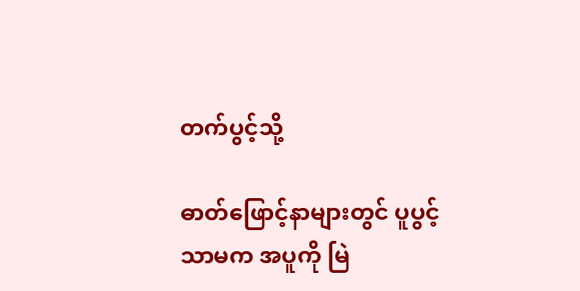တက်ပွင့်သို့

ဓာတ်ဖြောင့်နာများတွင် ပူပွင့်သာမက အပူကို မြဲ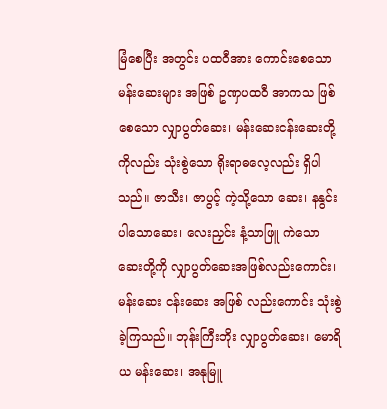မြံစေပြီး အတွင်း ပထဝီအား ကောင်းစေသော မန်းဆေးများ အဖြစ် ဥဏှပထဝီ အာကသ ဖြစ်စေသော လျှာပွတ်ဆေး၊ မန်းဆေးငန်းဆေးတို့ကိုလည်း သုံးစွဲသော ရိုးရာဓလေ့လည်း ရှိပါသည်။ ဇာသီး၊ ဇာပွင့် ကဲ့သို့သော ဆေး၊ နနွင်းပါသောဆေး၊ လေးညှင်း နံ့သာဖြူ ကဲသော ဆေးတို့ကို လျှာပွတ်ဆေးအဖြစ်လည်းကောင်း၊ မန်းဆေး ငန်းဆေး အဖြစ် လည်းကောင်း သုံးစွဲခဲ့ကြသည်။ ဘုန်းကြီးဘိုး လျှာပွတ်ဆေး၊ မောရိယ မန်းဆေး၊ အနုမြူ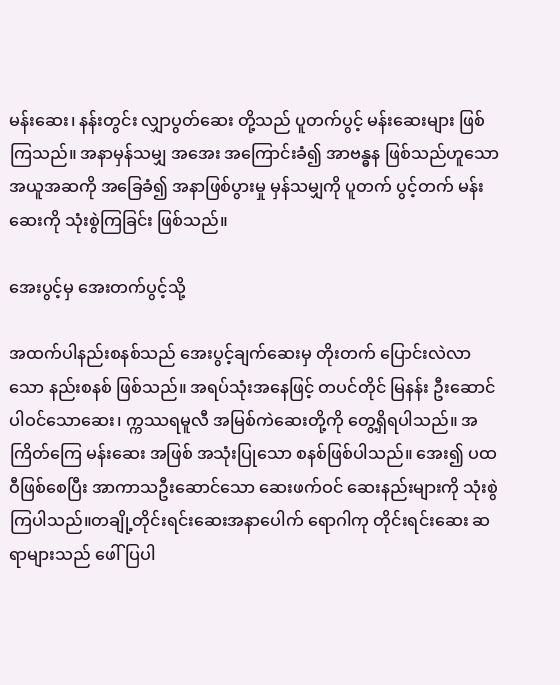မန်းဆေး၊ နန်းတွင်း လျှာပွတ်ဆေး တို့သည် ပူတက်ပွင့် မန်းဆေးများ ဖြစ်ကြသည်။ အနာမှန်သမျှ အအေး အကြောင်းခံ၍ အာဗန္ဓန ဖြစ်သည်ဟူသော အယူအဆကို အခြေခံ၍ အနာဖြစ်ပွားမှု မှန်သမျှကို ပူတက် ပွင့်တက် မန်းဆေးကို သုံးစွဲကြခြင်း ဖြစ်သည်။

အေးပွင့်မှ အေးတက်ပွင့်သို့

အထက်ပါနည်းစနစ်သည် အေးပွင့်ချက်ဆေးမှ တိုးတက် ပြောင်းလဲလာသော နည်းစနစ် ဖြစ်သည်။ အရပ်သုံးအနေဖြင့် တပင်တိုင် မြနန်း ဦးဆောင် ပါဝင်သောဆေး၊ က္ကဿရမူလီ အမြစ်ကဲဆေးတို့ကို တွေ့ရှိရပါသည်။ အကြိတ်ကြေ မန်းဆေး အဖြစ် အသုံးပြုသော စနစ်ဖြစ်ပါသည်။ အေး၍ ပထဝီဖြစ်စေပြီး အာကာသဦးဆောင်သော ဆေးဖက်ဝင် ဆေးနည်းများကို သုံးစွဲကြပါသည်။တချို့တိုင်းရင်းဆေးအနာပေါက် ရောဂါကု တိုင်းရင်းဆေး ဆရာများသည် ဖေါ်ပြပါ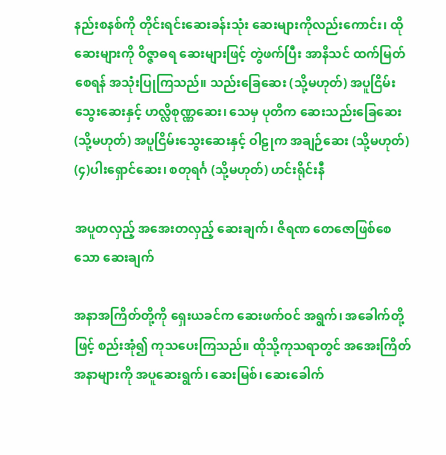နည်းစနစ်ကို တိုင်းရင်းဆေးခန်းသုံး ဆေးများကိုလည်းကောင်း၊ ထိုဆေးများကို ဝိဇ္ဇာဓရ ဆေးများဖြင့် တွဲဖက်ပြီး အာနိသင် ထက်မြတ်စေရန် အသုံးပြုကြသည်။ သည်းခြေဆေး (သို့မဟုတ်) အပူငြိမ်း သွေးဆေးနှင့် ဟလ္လိစုဏ္ဏဆေး၊ သေမှ ပုတိက ဆေးသည်းခြေဆေး (သို့မဟုတ်) အပူငြိမ်းသွေးဆေးနှင့် ဝါဠုက အချဉ်ဆေး (သို့မဟုတ်) (၄)ပါးရှောင်ဆေး၊ စတုရင်္ဂ (သို့မဟုတ်) ဟင်းရိုင်းနီ

အပူတလှည့် အအေးတလှည့် ဆေးချက်၊ ဇိရဏ တေဇောဖြစ်စေသော ဆေးချက်

အနာအကြိတ်တို့ကို ရှေးယခင်က ဆေးဖက်ဝင် အရွက်၊ အခေါက်တို့ဖြင့် စည်းအုံ၍ ကုသပေးကြသည်။ ထိုသို့ကုသရာတွင် အအေးကြိတ် အနာများကို အပူဆေးရွက်၊ ဆေးမြစ်၊ ဆေးခေါက်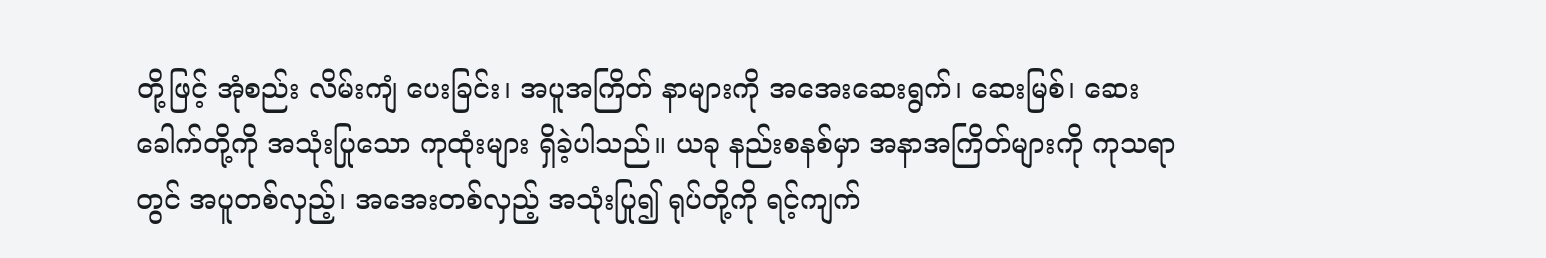တို့ဖြင့် အုံစည်း လိမ်းကျံ ပေးခြင်း၊ အပူအကြိတ် နာများကို အအေးဆေးရွက်၊ ဆေးမြစ်၊ ဆေးခေါက်တို့ကို အသုံးပြုသော ကုထုံးများ ရှိခဲ့ပါသည်။ ယခု နည်းစနစ်မှာ အနာအကြိတ်များကို ကုသရာတွင် အပူတစ်လှည့်၊ အအေးတစ်လှည့် အသုံးပြု၍ ရုပ်တို့ကို ရင့်ကျက်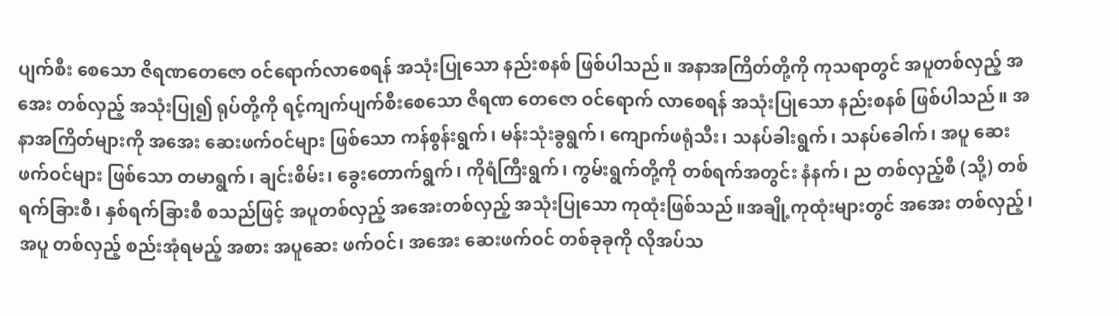ပျက်စီး စေသော ဇိရဏတေဇော ဝင်ရောက်လာစေရန် အသုံးပြုသော နည်းစနစ် ဖြစ်ပါသည်။ အနာအကြိတ်တို့ကို ကုသရာတွင် အပူတစ်လှည့် အအေး တစ်လှည့် အသုံးပြု၍ ရုပ်တို့ကို ရင့်ကျက်ပျက်စီးစေသော ဇိရဏ တေဇော ဝင်ရောက် လာစေရန် အသုံးပြုသော နည်းစနစ် ဖြစ်ပါသည်။ အနာအကြိတ်များကို အအေး ဆေးဖက်ဝင်များ ဖြစ်သော ကန်စွန်းရွက်၊ မန်းသုံးခွရွက်၊ ကျောက်ဖရုံသီး၊ သနပ်ခါးရွက်၊ သနပ်ခေါက်၊ အပူ ဆေးဖက်ဝင်များ ဖြစ်သော တမာရွက်၊ ချင်းစိမ်း၊ ခွေးတောက်ရွက်၊ ကိုရံကြီးရွက်၊ ကွမ်းရွက်တို့ကို တစ်ရက်အတွင်း နံနက်၊ ည တစ်လှည့်စီ (သို့) တစ်ရက်ခြားစီ၊ နှစ်ရက်ခြားစီ စသည်ဖြင့် အပူတစ်လှည့် အအေးတစ်လှည့် အသုံးပြုသော ကုထုံးဖြစ်သည်။အချို့ကုထုံးများတွင် အအေး တစ်လှည့်၊ အပူ တစ်လှည့် စည်းအုံရမည့် အစား အပူဆေး ဖက်ဝင်၊ အအေး ဆေးဖက်ဝင် တစ်ခုခုကို လိုအပ်သ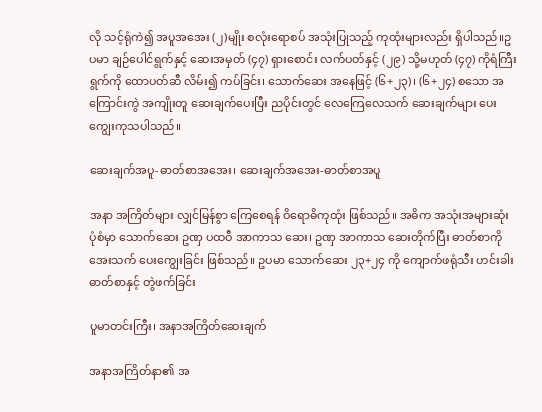လို သင့်ရုံကဲ၍ အပူအအေး (၂)မျိုး စလုံးရောစပ် အသုံးပြုသည့် ကုထုံးများလည်း ရှိပါသည်။ဥပမာ ချဉ်ပေါင်ရွက်နှင့် ဆေးအမှတ် (၄၇) ရှားစောင်း လက်ပတ်နှင့် (၂၉) သို့မဟုတ် (၄၇) ကိုရံကြီး ရွက်ကို ထောပတ်ဆီ လိမ်း၍ ကပ်ခြင်း၊ သောက်ဆေး အနေဖြင့် (၆+၂၃)၊ (၆+၂၄) စသော အကြောင်းကွဲ အကျိုးတူ ဆေးချက်ပေးပြီး ညပိုင်းတွင် လေကြေလေသက် ဆေးချက်များ ပေးကျွေးကုသပါသည်။

ဆေးချက်အပူ-ဓာတ်စာအအေး၊ ဆေးချက်အအေး-ဓာတ်စာအပူ

အနာ အကြိတ်များ လျှင်မြန်စွာ ကြေစေရန် ဝိရောဓိကုထုံး ဖြစ်သည်။ အဓိက အသုံးအများဆုံး ပုံစံမှာ သောက်ဆေး ဥဏှ ပထဝီ အာကာသ ဆေး၊ ဥဏှ အာကာသ ဆေးတိုက်ပြီး ဓာတ်စာကို အေးသက် ပေးကျွေးခြင်း ဖြစ်သည်။ ဥပမာ သောက်ဆေး ၂၃+၂၄ ကို ကျောက်ဖရုံသီး ဟင်းခါး ဓာတ်စာနှင့် တွဲဖက်ခြင်း

ပူမာတင်းကြီး၊ အနာအကြိတ်ဆေးချက်

အနာအကြိတ်နာ၏ အ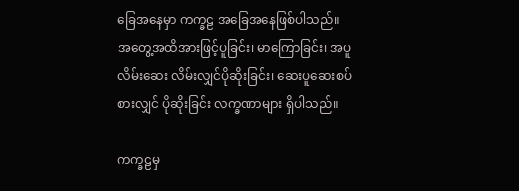ခြေအနေမှာ ကက္ခဠ အခြေအနေဖြစ်ပါသည်။ အတွေ့အထိအားဖြင့်ပူခြင်း၊ မာကြောခြင်း၊ အပူလိမ်းဆေး လိမ်းလျှင်ပိုဆိုးခြင်း၊ ဆေးပူဆေးစပ်စားလျှင် ပိုဆိုးခြင်း လက္ခဏာများ ရှိပါသည်။

ကက္ခဠမှ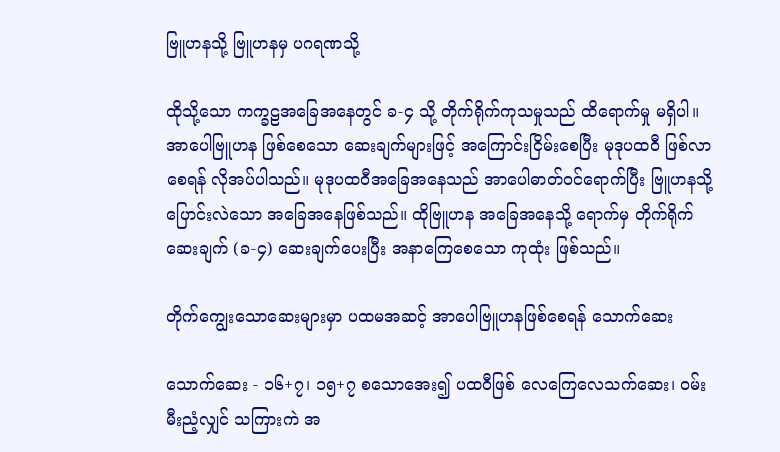ဗြူဟနသို့ ဗြူဟနမှ ပဂရဏသို့

ထိုသို့သော ကက္ခဠအခြေအနေတွင် ခ-၄ သို့ တိုက်ရိုက်ကုသမှုသည် ထိရောက်မှု မရှိပါ။ အာပေါဗြူဟန ဖြစ်စေသော ဆေးချက်များဖြင့် အကြောင်းငြိမ်းစေပြီး မုဒုပထဝီ ဖြစ်လာစေရန် လိုအပ်ပါသည်။ မုဒုပထဝီအခြေအနေသည် အာပေါဓာတ်ဝင်ရောက်ပြီး ဗြူဟနသို့ ပြောင်းလဲသော အခြေအနေဖြစ်သည်။ ထိုဗြူဟန အခြေအနေသို့ ရောက်မှ တိုက်ရိုက်ဆေးချက် (ခ-၄) ဆေးချက်ပေးပြီး အနာကြေစေသော ကုထုံး ဖြစ်သည်။

တိုက်ကျွေးသောဆေးများမှာ ပထမအဆင့် အာပေါဗြူဟနဖြစ်စေရန် သောက်ဆေး

သောက်ဆေး - ၁၆+၇၊ ၁၅+၇ စသောအေး၍ ပထဝီဖြစ် လေကြေလေသက်ဆေး၊ ဝမ်းမီးညံ့လျှင် သကြားကဲ အ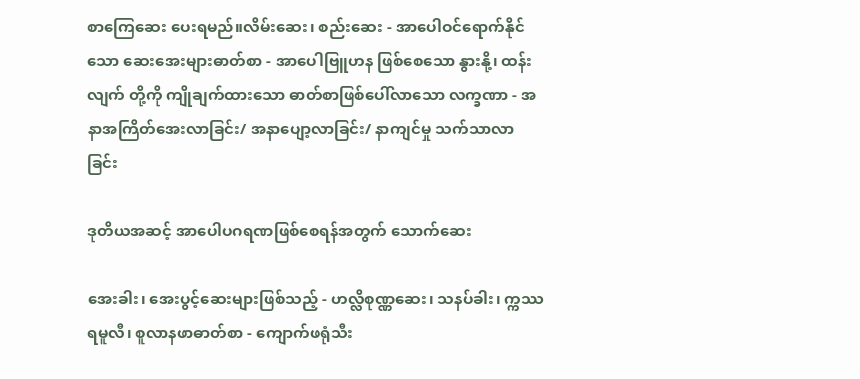စာကြေဆေး ပေးရမည်။လိမ်းဆေး၊ စည်းဆေး - အာပေါဝင်ရောက်နိုင်သော ဆေးအေးများဓာတ်စာ - အာပေါဗြူဟန ဖြစ်စေသော နွားနို့၊ ထန်းလျက် တို့ကို ကျိုချက်ထားသော ဓာတ်စာဖြစ်ပေါ်လာသော လက္ခဏာ - အနာအကြိတ်အေးလာခြင်း/ အနာပျော့လာခြင်း/ နာကျင်မှု သက်သာလာခြင်း

ဒုတိယအဆင့် အာပေါပဂရဏဖြစ်စေရန်အတွက် သောက်ဆေး

အေးခါး၊ အေးပွင့်ဆေးများဖြစ်သည့် - ဟလ္လိစုဏ္ဏဆေး၊ သနပ်ခါး၊ က္ကဿရမူလီ၊ စူလာနဖာဓာတ်စာ - ကျောက်ဖရုံသီး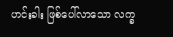ဟင်းခါး ဖြစ်ပေါ်လာသော လက္ခ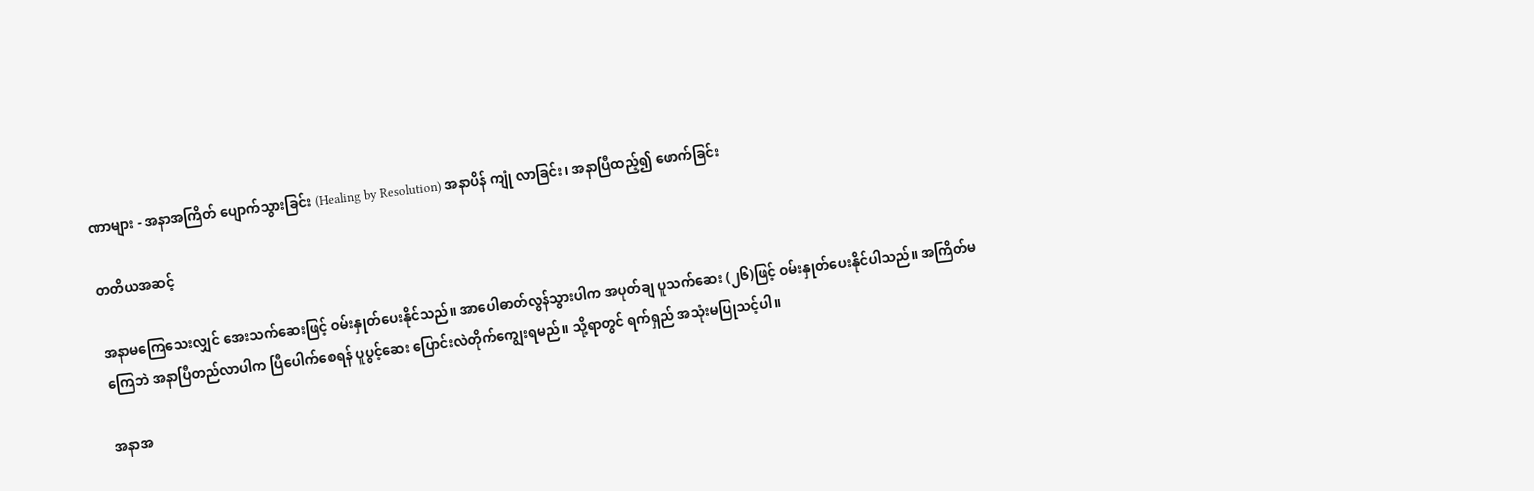ဏာများ - အနာအကြိတ် ပျောက်သွားခြင်း (Healing by Resolution) အနာပိန် ကျုံ လာခြင်း၊ အနာပြီထည့်၍ ဖောက်ခြင်း

တတိယအဆင့်

အနာမကြေသေးလျှင် အေးသက်ဆေးဖြင့် ဝမ်းနှုတ်ပေးနိုင်သည်။ အာပေါဓာတ်လွန်သွားပါက အပုတ်ချ ပူသက်ဆေး (၂၆)ဖြင့် ဝမ်းနှုတ်ပေးနိုင်ပါသည်။ အကြိတ်မကြေဘဲ အနာပြီတည်လာပါက ပြီပေါက်စေရန် ပူပွင့်ဆေး ပြောင်းလဲတိုက်ကျွေးရမည်။ သို့ရာတွင် ရက်ရှည် အသုံးမပြုသင့်ပါ။

အနာအ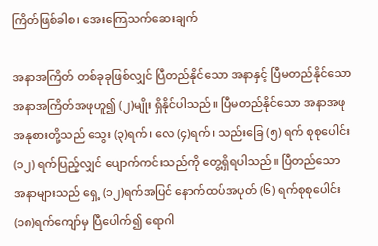ကြိတ်ဖြစ်ခါစ၊ အေးကြေသက်ဆေးချက်

အနာအကြိတ် တစ်ခုခုဖြစ်လျှင် ပြီတည်နိုင်သော အနာနှင့် ပြီမတည်နိုင်သော အနာအကြိတ်အဖုဟူ၍ (၂)မျိုး ရှိနိုင်ပါသည်။ ပြီမတည်နိုင်သော အနာအဖု အနုစားတို့သည် သွေး (၃)ရက်၊ လေ (၄)ရက်၊ သည်းခြေ (၅) ရက် စုစုပေါင်း (၁၂) ရက်ပြည့်လျှင် ပျောက်ကင်းသည်ကို တွေ့ရှိရပါသည်။ ပြီတည်သော အနာများသည် ရှေ့ (၁၂)ရက်အပြင် နောက်ထပ်အပုတ် (၆) ရက်စုစုပေါင်း (၁၈)ရက်ကျော်မှ ပြီပေါက်၍ ရောဂါ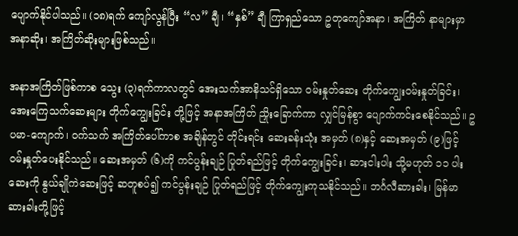ပျောက်နိုင်ပါသည်။ (၁၈)ရက် ကျော်လွန်ပြီး “လ” ချီ၊ “နှစ်” ချီ ကြာရှည်သော ဥတုကျော်အနာ၊ အကြိတ် နာများမှာ အနာဆိုး၊ အကြိတ်ဆိုးများဖြစ်သည်။

အနာအကြိတ်ဖြစ်ကာစ သွေး (၃)ရက်ကာလတွင် အေးသက်အာနိသင်ရှိသော ဝမ်းနှုတ်ဆေး တိုက်ကျွေးဝမ်းနှုတ်ခြင်း၊ အေးကြေသက်ဆေးများ တိုက်ကျွေးခြင်း တို့ဖြင့် အနာအကြိတ် ညှိုးခြောက်ကာ လျှင်မြန်စွာ ပျောက်ကင်းစေနိုင်သည်။ ဥပမာ-ကျောက်၊ ဝက်သက် အကြိတ်ပေါ်ကာစ အချိန်တွင် တိုင်းရင်း ဆေးခန်းသုံး အမှတ် (၈)နှင့် ဆေးအမှတ် (၉)ဖြင့် ဝမ်းနှုတ်ပေးနိုင်သည်။ ဆေးအမှတ် (၆)ကို ကင်ပွန်းချဉ် ပြုတ်ရည်ဖြင့် တိုက်ကျွေးခြင်း၊ ဆားငါးပါး သို့မဟုတ် ၁၁ ပါးဆေးကို နွယ်ချိုကဲဆေးဖြင့် ဆတူစပ်၍ ကင်ပွန်းချဉ် ပြုတ်ရည်ဖြင့် တိုက်ကျွေးကုသနိုင်သည်။ ဘင်္ဂလီဆားခါး၊ မြန်မာဆားခါးတို့ဖြင့်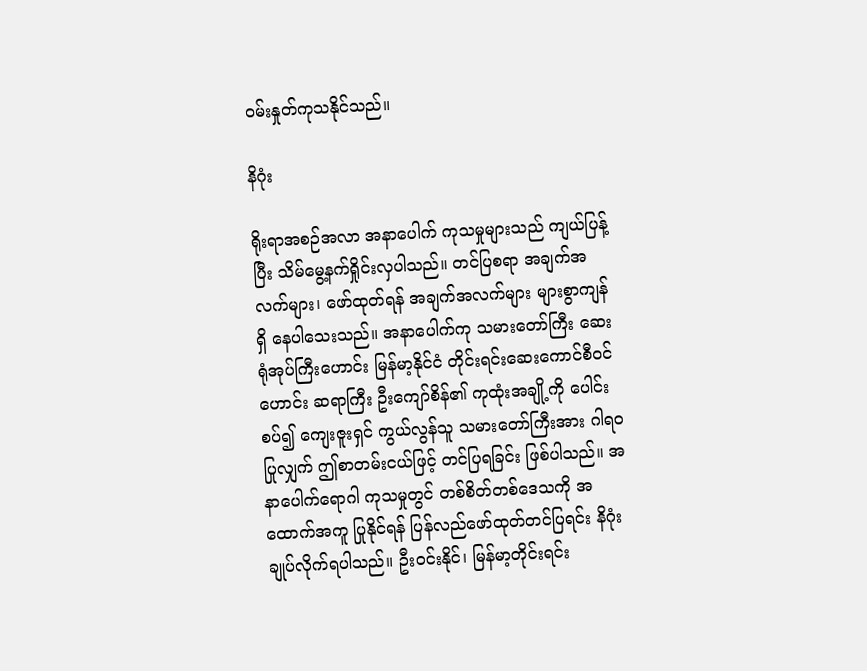ဝမ်းနှုတ်ကုသနိုင်သည်။

နိဂုံး

ရိုးရာအစဉ်အလာ အနာပေါက် ကုသမှုများသည် ကျယ်ပြန့်ပြီး သိမ်မွေ့နက်ရှိုင်းလှပါသည်။ တင်ပြစရာ အချက်အလက်များ၊ ဖော်ထုတ်ရန် အချက်အလက်များ များစွာကျန်ရှိ နေပါသေးသည်။ အနာပေါက်ကု သမားတော်ကြီး ဆေးရုံအုပ်ကြီးဟောင်း မြန်မာ့နိုင်ငံ တိုင်းရင်းဆေးကောင်စီဝင်ဟောင်း ဆရာကြီး ဦးကျော်စိန်၏ ကုထုံးအချို့ကို ပေါင်းစပ်၍ ကျေးဇူးရှင် ကွယ်လွန်သူ သမားတော်ကြီးအား ဂါရဝပြုလျှက် ဤစာတမ်းငယ်ဖြင့် တင်ပြရခြင်း ဖြစ်ပါသည်။ အနာပေါက်ရောဂါ ကုသမှုတွင် တစ်စိတ်တစ်ဒေသကို အထောက်အကူ ပြုနိုင်ရန် ပြန်လည်ဖော်ထုတ်တင်ပြရင်း နိဂုံးချုပ်လိုက်ရပါသည်။ ဦးဝင်းနိုင်၊ မြန်မာ့တိုင်းရင်း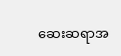ဆေးဆရာအ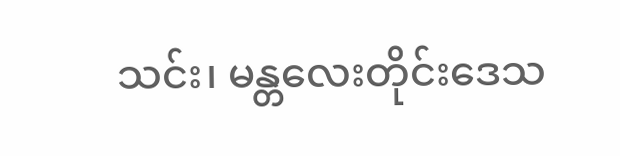သင်း၊ မန္တလေးတိုင်းဒေသ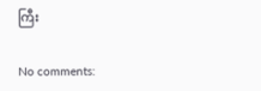ကြီး

No comments: